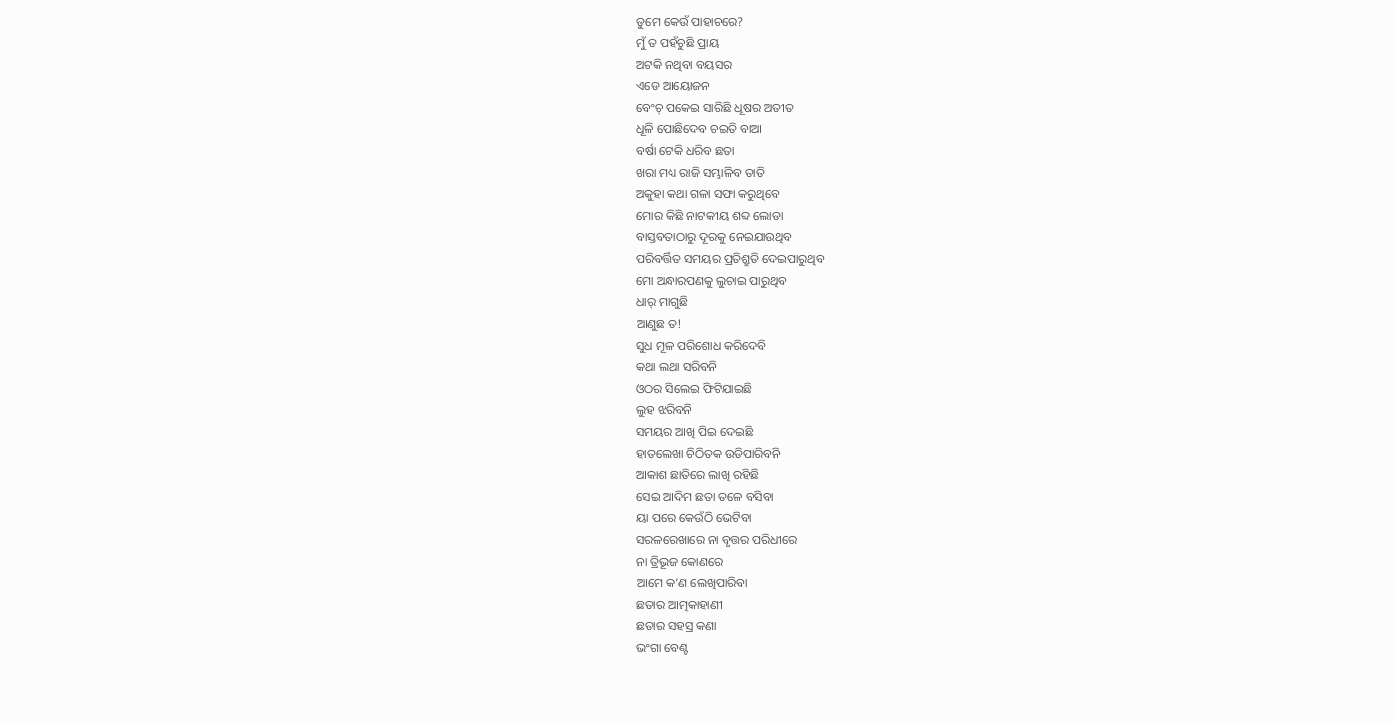ତୁମେ କେଉଁ ପାହାଚରେ?
ମୁଁ ତ ପହଁଚୁଛି ପ୍ରାୟ
ଅଟକି ନଥିବା ବୟସର
ଏଡେ ଆୟୋଜନ
ବେଂଚ୍ ପକେଇ ସାରିଛି ଧୂଷର ଅତୀତ
ଧୂଳି ପୋଛିଦେବ ଚଇତି ବାଆ
ବର୍ଷା ଟେକି ଧରିବ ଛତା
ଖରା ମଧ୍ୟ ରାଜି ସମ୍ଭାଳିବ ତାତି
ଅକୁହା କଥା ଗଳା ସଫା କରୁଥିବେ
ମୋର କିଛି ନାଟକୀୟ ଶବ୍ଦ ଲୋଡା
ବାସ୍ତବତାଠାରୁ ଦୂରକୁ ନେଇଯାଉଥିବ
ପରିବର୍ତ୍ତିତ ସମୟର ପ୍ରତିଶ୍ରୁତି ଦେଇପାରୁଥିବ
ମୋ ଅନ୍ଧାରପଣକୁ ଲୁଚାଇ ପାରୁଥିବ
ଧାର୍ ମାଗୁଛି
ଆଣୁଛ ତ!
ସୁଧ ମୂଳ ପରିଶୋଧ କରିଦେବି
କଥା ଲଥା ସରିବନି
ଓଠର ସିଲେଇ ଫିଟିଯାଇଛି
ଲୁହ ଝରିବନି
ସମୟର ଆଖି ପିଇ ଦେଇଛି
ହାତଲେଖା ଚିଠିତକ ଉଡିପାରିବନି
ଆକାଶ ଛାତିରେ ଲାଖି ରହିଛି
ସେଇ ଆଦିମ ଛତା ତଳେ ବସିବା
ୟା ପରେ କେଉଁଠି ଭେଟିବା
ସରଳରେଖାରେ ନା ବୃତ୍ତର ପରିଧୀରେ
ନା ତ୍ରିଭୂଜ କୋଣରେ
ଆମେ କ’ଣ ଲେଖିପାରିବା
ଛତାର ଆତ୍ମକାହାଣୀ
ଛତାର ସହସ୍ର କଣା
ଭଂଗା ବେଣ୍ଟ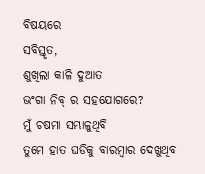ବିଷୟରେ
ସବିସ୍ତୃତ,
ଶୁଖିଲା କାଳି ଦୁଆତ
ଭଂଗା ନିବ୍ ର ସହଯୋଗରେ?
ମୁଁ ଚଷମା ସମ୍ଭାଳୁଥିବି
ତୁମେ ହାତ ଘଡିକୁ ବାରମ୍ବାର ଦେଖୁଥିବ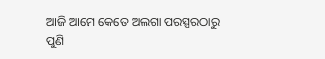ଆଜି ଆମେ କେତେ ଅଲଗା ପରସ୍ପରଠାରୁ
ପୁଣି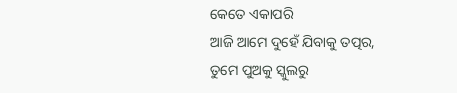କେତେ ଏକାପରି
ଆଜି ଆମେ ଦୁହେଁ ଯିବାକୁ ତତ୍ପର,
ତୁମେ ପୁଅକୁ ସ୍କୁଲରୁ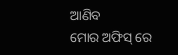ଆଣିବ
ମୋର ଅଫିସ୍ ରେ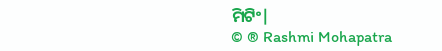ମିଟିଂ|
© ® Rashmi Mohapatra